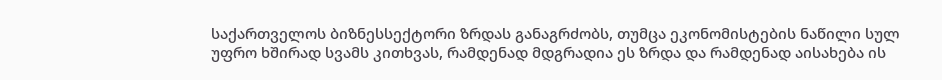საქართველოს ბიზნესსექტორი ზრდას განაგრძობს, თუმცა ეკონომისტების ნაწილი სულ უფრო ხშირად სვამს კითხვას, რამდენად მდგრადია ეს ზრდა და რამდენად აისახება ის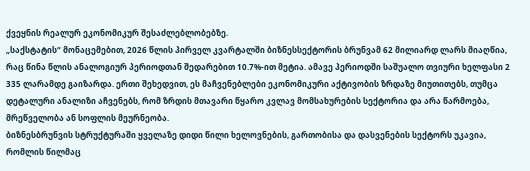ქვეყნის რეალურ ეკონომიკურ შესაძლებლობებზე.
„საქსტატის“ მონაცემებით, 2026 წლის პირველ კვარტალში ბიზნესსექტორის ბრუნვამ 62 მილიარდ ლარს მიაღწია, რაც წინა წლის ანალოგიურ პერიოდთან შედარებით 10.7%-ით მეტია. ამავე პერიოდში საშუალო თვიური ხელფასი 2 335 ლარამდე გაიზარდა. ერთი შეხედვით, ეს მაჩვენებლები ეკონომიკური აქტივობის ზრდაზე მიუთითებს, თუმცა დეტალური ანალიზი აჩვენებს, რომ ზრდის მთავარი წყარო კვლავ მომსახურების სექტორია და არა წარმოება, მრეწველობა ან სოფლის მეურნეობა.
ბიზნესბრუნვის სტრუქტურაში ყველაზე დიდი წილი ხელოვნების, გართობისა და დასვენების სექტორს უკავია, რომლის წილმაც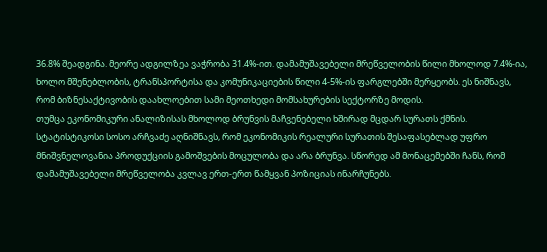36.8% შეადგინა. მეორე ადგილზეა ვაჭრობა 31.4%-ით. დამამუშავებელი მრეწველობის წილი მხოლოდ 7.4%-ია, ხოლო მშენებლობის, ტრანსპორტისა და კომუნიკაციების წილი 4-5%-ის ფარგლებში მერყეობს. ეს ნიშნავს, რომ ბიზნესაქტივობის დაახლოებით სამი მეოთხედი მომსახურების სექტორზე მოდის.
თუმცა ეკონომიკური ანალიზისას მხოლოდ ბრუნვის მაჩვენებელი ხშირად მცდარ სურათს ქმნის. სტატისტიკოსი სოსო არჩვაძე აღნიშნავს, რომ ეკონომიკის რეალური სურათის შესაფასებლად უფრო მნიშვნელოვანია პროდუქციის გამოშვების მოცულობა და არა ბრუნვა. სწორედ ამ მონაცემებში ჩანს, რომ დამამუშავებელი მრეწველობა კვლავ ერთ-ერთ წამყვან პოზიციას ინარჩუნებს.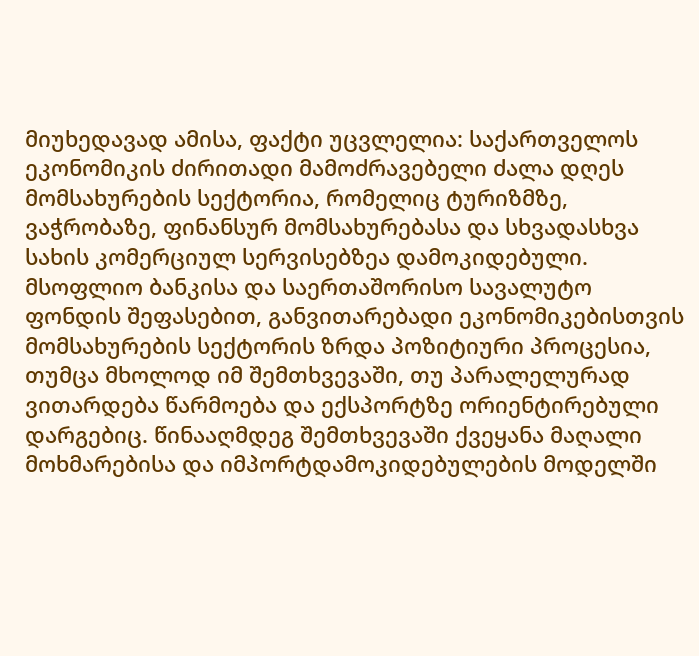მიუხედავად ამისა, ფაქტი უცვლელია: საქართველოს ეკონომიკის ძირითადი მამოძრავებელი ძალა დღეს მომსახურების სექტორია, რომელიც ტურიზმზე, ვაჭრობაზე, ფინანსურ მომსახურებასა და სხვადასხვა სახის კომერციულ სერვისებზეა დამოკიდებული.
მსოფლიო ბანკისა და საერთაშორისო სავალუტო ფონდის შეფასებით, განვითარებადი ეკონომიკებისთვის მომსახურების სექტორის ზრდა პოზიტიური პროცესია, თუმცა მხოლოდ იმ შემთხვევაში, თუ პარალელურად ვითარდება წარმოება და ექსპორტზე ორიენტირებული დარგებიც. წინააღმდეგ შემთხვევაში ქვეყანა მაღალი მოხმარებისა და იმპორტდამოკიდებულების მოდელში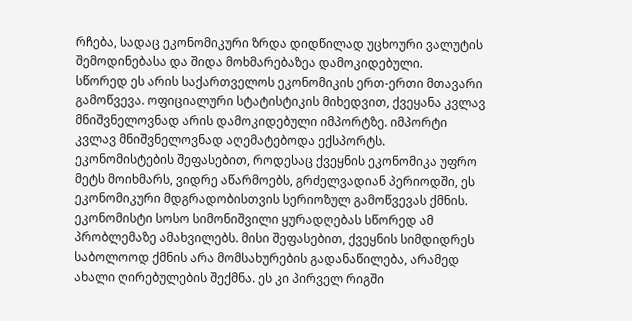რჩება, სადაც ეკონომიკური ზრდა დიდწილად უცხოური ვალუტის შემოდინებასა და შიდა მოხმარებაზეა დამოკიდებული.
სწორედ ეს არის საქართველოს ეკონომიკის ერთ-ერთი მთავარი გამოწვევა. ოფიციალური სტატისტიკის მიხედვით, ქვეყანა კვლავ მნიშვნელოვნად არის დამოკიდებული იმპორტზე. იმპორტი კვლავ მნიშვნელოვნად აღემატებოდა ექსპორტს. ეკონომისტების შეფასებით, როდესაც ქვეყნის ეკონომიკა უფრო მეტს მოიხმარს, ვიდრე აწარმოებს, გრძელვადიან პერიოდში, ეს ეკონომიკური მდგრადობისთვის სერიოზულ გამოწვევას ქმნის.
ეკონომისტი სოსო სიმონიშვილი ყურადღებას სწორედ ამ პრობლემაზე ამახვილებს. მისი შეფასებით, ქვეყნის სიმდიდრეს საბოლოოდ ქმნის არა მომსახურების გადანაწილება, არამედ ახალი ღირებულების შექმნა. ეს კი პირველ რიგში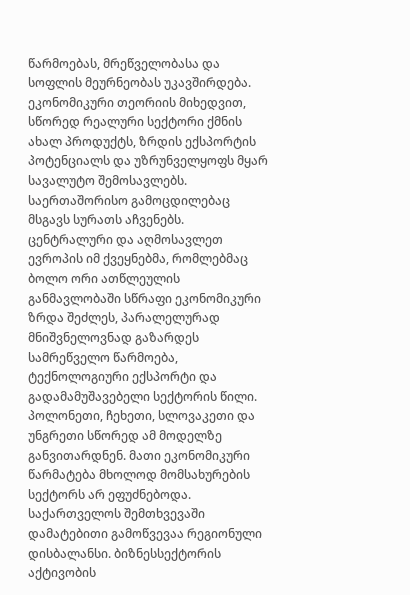წარმოებას, მრეწველობასა და სოფლის მეურნეობას უკავშირდება. ეკონომიკური თეორიის მიხედვით, სწორედ რეალური სექტორი ქმნის ახალ პროდუქტს, ზრდის ექსპორტის პოტენციალს და უზრუნველყოფს მყარ სავალუტო შემოსავლებს.
საერთაშორისო გამოცდილებაც მსგავს სურათს აჩვენებს. ცენტრალური და აღმოსავლეთ ევროპის იმ ქვეყნებმა, რომლებმაც ბოლო ორი ათწლეულის განმავლობაში სწრაფი ეკონომიკური ზრდა შეძლეს, პარალელურად მნიშვნელოვნად გაზარდეს სამრეწველო წარმოება, ტექნოლოგიური ექსპორტი და გადამამუშავებელი სექტორის წილი. პოლონეთი, ჩეხეთი, სლოვაკეთი და უნგრეთი სწორედ ამ მოდელზე განვითარდნენ. მათი ეკონომიკური წარმატება მხოლოდ მომსახურების სექტორს არ ეფუძნებოდა.
საქართველოს შემთხვევაში დამატებითი გამოწვევაა რეგიონული დისბალანსი. ბიზნესსექტორის აქტივობის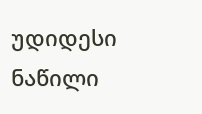უდიდესი ნაწილი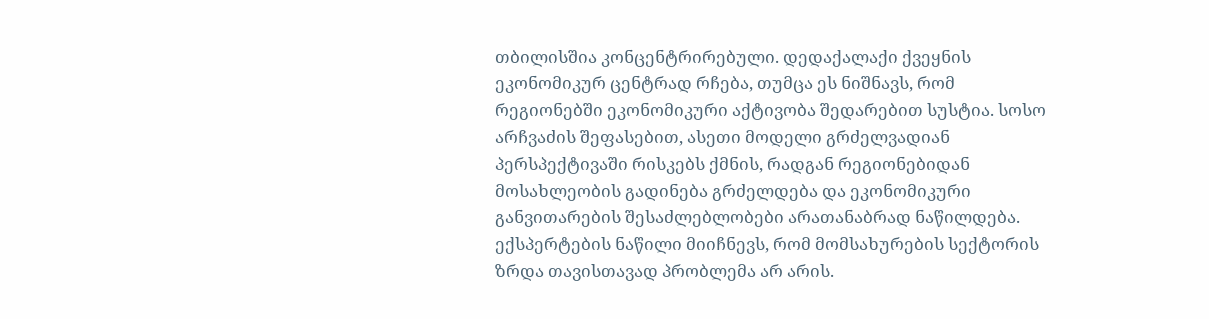თბილისშია კონცენტრირებული. დედაქალაქი ქვეყნის ეკონომიკურ ცენტრად რჩება, თუმცა ეს ნიშნავს, რომ რეგიონებში ეკონომიკური აქტივობა შედარებით სუსტია. სოსო არჩვაძის შეფასებით, ასეთი მოდელი გრძელვადიან პერსპექტივაში რისკებს ქმნის, რადგან რეგიონებიდან მოსახლეობის გადინება გრძელდება და ეკონომიკური განვითარების შესაძლებლობები არათანაბრად ნაწილდება.
ექსპერტების ნაწილი მიიჩნევს, რომ მომსახურების სექტორის ზრდა თავისთავად პრობლემა არ არის.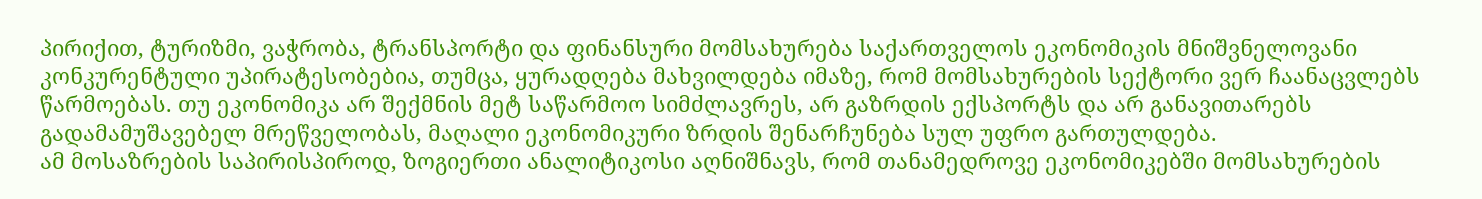პირიქით, ტურიზმი, ვაჭრობა, ტრანსპორტი და ფინანსური მომსახურება საქართველოს ეკონომიკის მნიშვნელოვანი კონკურენტული უპირატესობებია, თუმცა, ყურადღება მახვილდება იმაზე, რომ მომსახურების სექტორი ვერ ჩაანაცვლებს წარმოებას. თუ ეკონომიკა არ შექმნის მეტ საწარმოო სიმძლავრეს, არ გაზრდის ექსპორტს და არ განავითარებს გადამამუშავებელ მრეწველობას, მაღალი ეკონომიკური ზრდის შენარჩუნება სულ უფრო გართულდება.
ამ მოსაზრების საპირისპიროდ, ზოგიერთი ანალიტიკოსი აღნიშნავს, რომ თანამედროვე ეკონომიკებში მომსახურების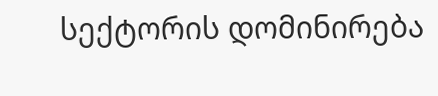სექტორის დომინირება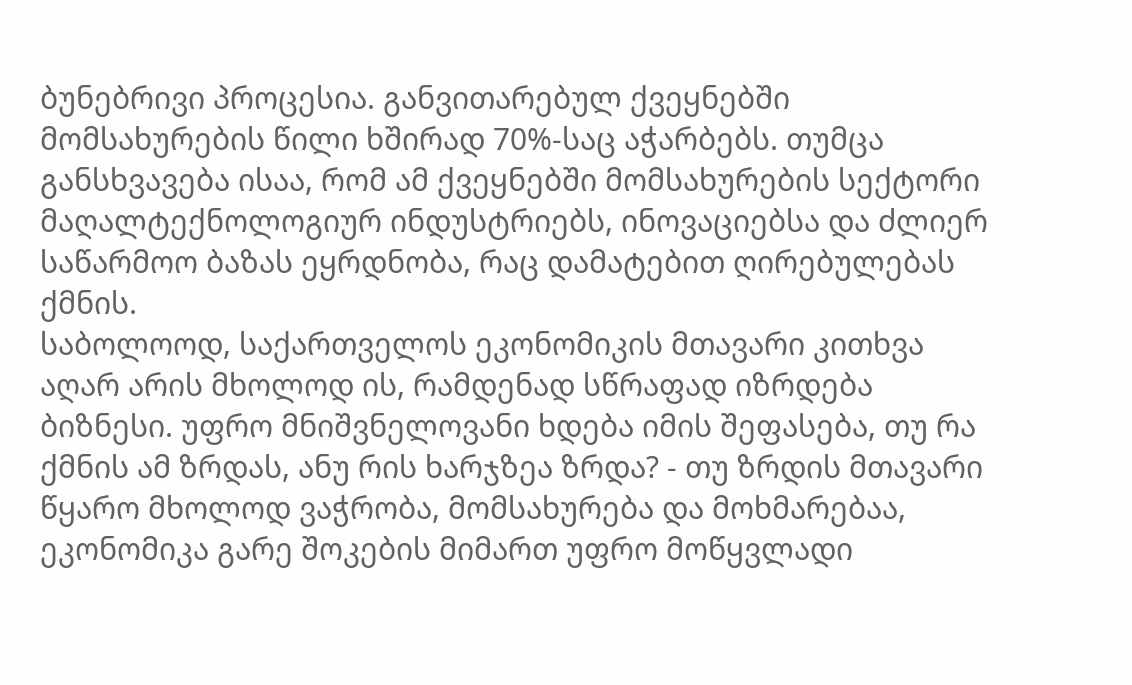ბუნებრივი პროცესია. განვითარებულ ქვეყნებში მომსახურების წილი ხშირად 70%-საც აჭარბებს. თუმცა განსხვავება ისაა, რომ ამ ქვეყნებში მომსახურების სექტორი მაღალტექნოლოგიურ ინდუსტრიებს, ინოვაციებსა და ძლიერ საწარმოო ბაზას ეყრდნობა, რაც დამატებით ღირებულებას ქმნის.
საბოლოოდ, საქართველოს ეკონომიკის მთავარი კითხვა აღარ არის მხოლოდ ის, რამდენად სწრაფად იზრდება ბიზნესი. უფრო მნიშვნელოვანი ხდება იმის შეფასება, თუ რა ქმნის ამ ზრდას, ანუ რის ხარჯზეა ზრდა? - თუ ზრდის მთავარი წყარო მხოლოდ ვაჭრობა, მომსახურება და მოხმარებაა, ეკონომიკა გარე შოკების მიმართ უფრო მოწყვლადი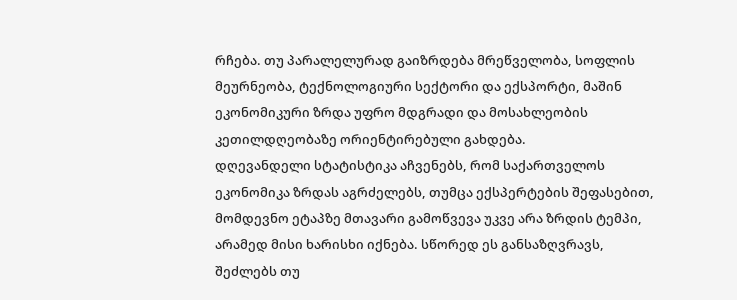რჩება. თუ პარალელურად გაიზრდება მრეწველობა, სოფლის მეურნეობა, ტექნოლოგიური სექტორი და ექსპორტი, მაშინ ეკონომიკური ზრდა უფრო მდგრადი და მოსახლეობის კეთილდღეობაზე ორიენტირებული გახდება.
დღევანდელი სტატისტიკა აჩვენებს, რომ საქართველოს ეკონომიკა ზრდას აგრძელებს, თუმცა ექსპერტების შეფასებით, მომდევნო ეტაპზე მთავარი გამოწვევა უკვე არა ზრდის ტემპი, არამედ მისი ხარისხი იქნება. სწორედ ეს განსაზღვრავს, შეძლებს თუ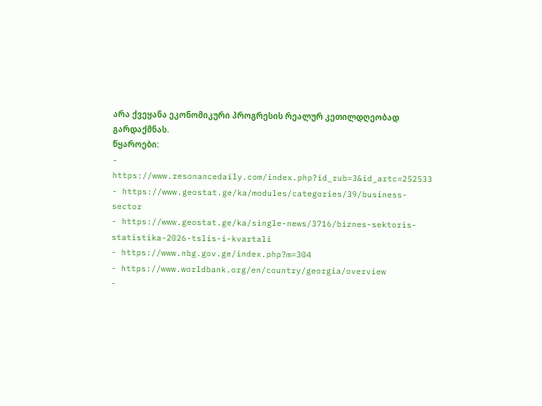არა ქვეყანა ეკონომიკური პროგრესის რეალურ კეთილდღეობად გარდაქმნას.
წყაროები:
- https://www.resonancedaily.com/index.php?id_rub=3&id_artc=252533
- https://www.geostat.ge/ka/modules/categories/39/business-sector
- https://www.geostat.ge/ka/single-news/3716/biznes-sektoris-statistika-2026-tslis-i-kvartali
- https://www.nbg.gov.ge/index.php?m=304
- https://www.worldbank.org/en/country/georgia/overview
-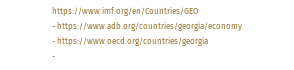https://www.imf.org/en/Countries/GEO
- https://www.adb.org/countries/georgia/economy
- https://www.oecd.org/countries/georgia
-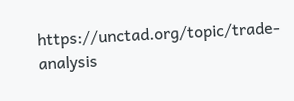https://unctad.org/topic/trade-analysis